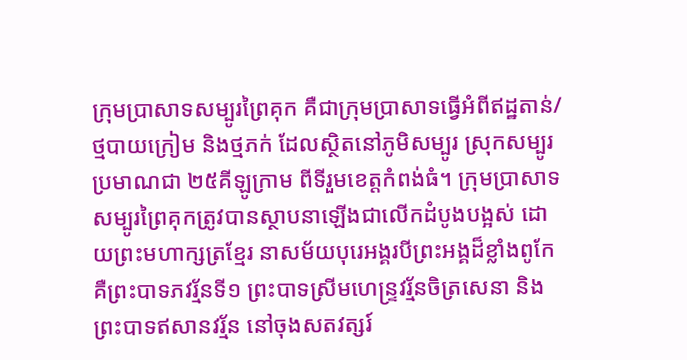ក្រុមប្រាសាទសម្បូរព្រៃគុក គឺជាក្រុមប្រាសាទធ្វើអំពីឥដ្ឋតាន់/ថ្មបាយក្រៀម និងថ្មភក់ ដែលស្ថិតនៅភូមិសម្បូរ ស្រុកសម្បូរ ប្រមាណជា ២៥គីឡូក្រាម ពីទីរួមខេត្តកំពង់ធំ។ ក្រុមប្រាសាទសម្បូរព្រៃគុកត្រូវបានស្ថាបនាឡើងជាលើកដំបូងបង្អស់ ដោយព្រះមហាក្សត្រខ្មែរ នាសម័យបុរេអង្គរបីព្រះអង្គដ៏ខ្លាំងពូកែ គឺព្រះបាទភវរ្ម័នទី១ ព្រះបាទស្រីមហេន្ទ្រវរ្ម័នចិត្រសេនា និងព្រះបាទឥសានវរ្ម័ន នៅចុងសតវត្សរ៍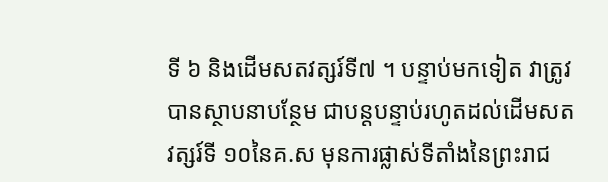ទី ៦ និងដើមសតវត្សរ៍ទី៧ ។ បន្ទាប់មកទៀត វាត្រូវបានស្ថាបនាបន្ថែម ជាបន្តបន្ទាប់រហូតដល់ដើមសតវត្សរ៍ទី ១០នៃគ.ស មុនការផ្លាស់ទីតាំងនៃព្រះរាជ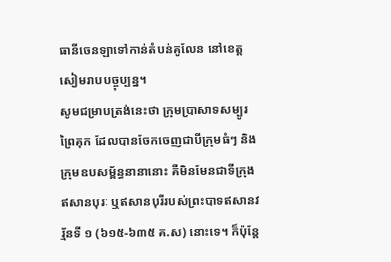ធានីចេនឡាទៅកាន់តំបន់គូលែន នៅខេត្តសៀមរាបបច្ចុប្បន្ន។
សូមជម្រាបត្រង់នេះថា ក្រុមប្រាសាទសម្បូរព្រៃគុក ដែលបានចែកចេញជាបីក្រុមធំៗ និងក្រុមឧបសម្ព័ន្ធនានានោះ គឺមិនមែនជាទីក្រុងឥសានបុរៈ ឬឥសានបុរីរបស់ព្រះបាទឥសានវរ្ម័នទី ១ (៦១៥-៦៣៥ គ.ស) នោះទេ។ ក៏ប៉ុន្តែ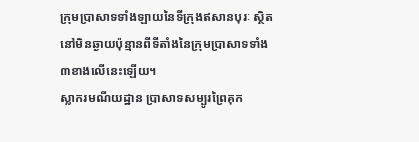ក្រុមប្រាសាទទាំងឡាយនៃទីក្រុងឥសានបុរៈ ស្ថិតនៅមិនឆ្ងាយប៉ុន្មានពីទីតាំងនៃក្រុមប្រាសាទទាំង ៣ខាងលើនេះឡើយ។
ស្លាករមណីយដ្ឋាន ប្រាសាទសម្បូរព្រៃគុក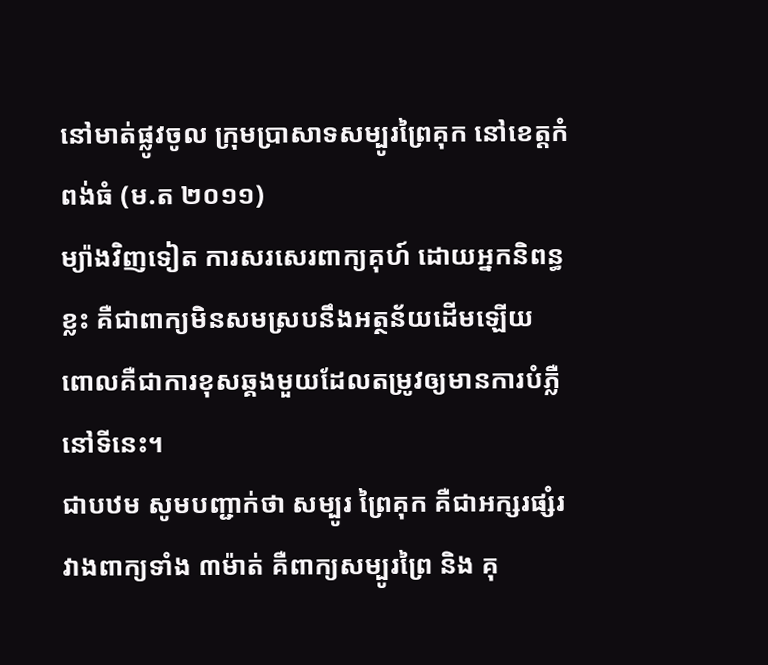នៅមាត់ផ្លូវចូល ក្រុមប្រាសាទសម្បូរព្រៃគុក នៅខេត្តកំពង់ធំ (ម.ត ២០១១)
ម្យ៉ាងវិញទៀត ការសរសេរពាក្យគុហ៍ ដោយអ្នកនិពន្ធខ្លះ គឺជាពាក្យមិនសមស្របនឹងអត្ថន័យដើមឡើយ ពោលគឺជាការខុសឆ្គងមួយដែលតម្រូវឲ្យមានការបំភ្លឺនៅទីនេះ។
ជាបឋម សូមបញ្ជាក់ថា សម្បូរ ព្រៃគុក គឺជាអក្សរផ្សំរវាងពាក្យទាំង ៣ម៉ាត់ គឺពាក្យសម្បូរព្រៃ និង គុ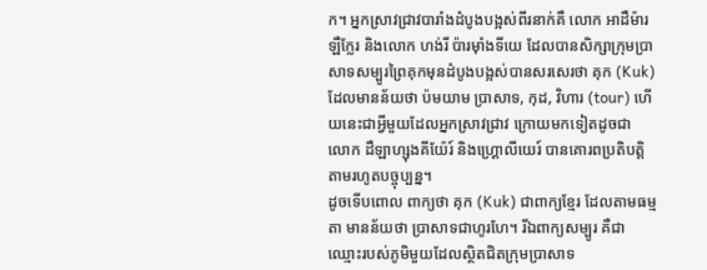ក។ អ្នកស្រាវជ្រាវបារាំងដំបូងបង្អស់ពីរនាក់គឺ លោក អាដឺម៉ារ ឡឺក្លែរ និងលោក ហង់រី ប៉ារម៉ាំងទីយេ ដែលបានសិក្សាក្រុមប្រាសាទសម្បូរព្រៃគុកមុនដំបូងបង្អស់បានសរសេរថា គុក (Kuk) ដែលមានន័យថា ប៉មយាម ប្រាសាទ, កុដ, វិហារ (tour) ហើយនេះជាអ្វីមួយដែលអ្នកស្រាវជ្រាវ ក្រោយមកទៀតដូចជា លោក ដឺឡាហ្សុងគីយ៉ែរ៍ និងហ្គ្រោលីយេរ៍ បានគោរពប្រតិបត្តិតាមរហូតបច្ចុប្បន្ន។
ដូចទើបពោល ពាក្យថា គុក (Kuk) ជាពាក្យខ្មែរ ដែលតាមធម្មតា មានន័យថា ប្រាសាទជាហូរហែ។ រីឯពាក្យសម្បូរ គឺជាឈ្មោះរបស់ភូមិមួយដែលស្ថិតជិតក្រុមប្រាសាទ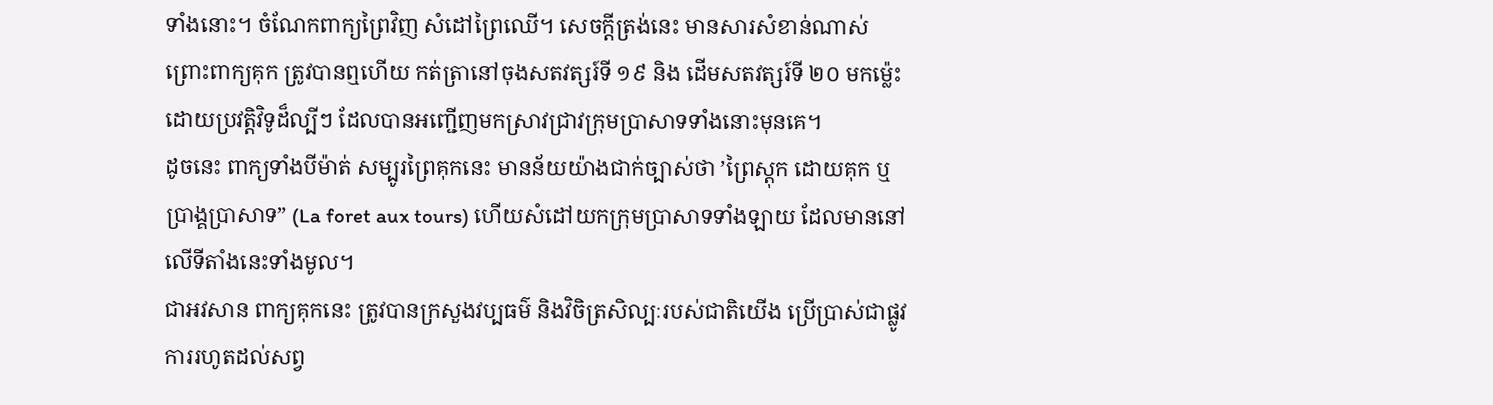ទាំងនោះ។ ចំណែកពាក្យព្រៃវិញ សំដៅព្រៃឈើ។ សេចក្តីត្រង់នេះ មានសារសំខាន់ណាស់ ព្រោះពាក្យគុក ត្រូវបានឮហើយ កត់ត្រានៅចុងសតវត្សរ៍ទី ១៩ និង ដើមសតវត្សរ៍ទី ២០ មកម្ល៉េះ ដោយប្រវត្តិវិទូដ៏ល្បីៗ ដែលបានអញ្ជើញមកស្រាវជ្រាវក្រុមប្រាសាទទាំងនោះមុនគេ។
ដូចនេះ ពាក្យទាំងបីម៉ាត់ សម្បូរព្រៃគុកនេះ មានន័យយ៉ាងជាក់ច្បាស់ថា ’ព្រៃស្តុក ដោយគុក ឬប្រាង្គប្រាសាទ” (La foret aux tours) ហើយសំដៅយកក្រុមប្រាសាទទាំងឡាយ ដែលមាននៅលើទីតាំងនេះទាំងមូល។
ជាអវសាន ពាក្យគុកនេះ ត្រូវបានក្រសួងវប្បធម៌ និងវិចិត្រសិល្បៈរបស់ជាតិយើង ប្រើប្រាស់ជាផ្លូវការរហូតដល់សព្វ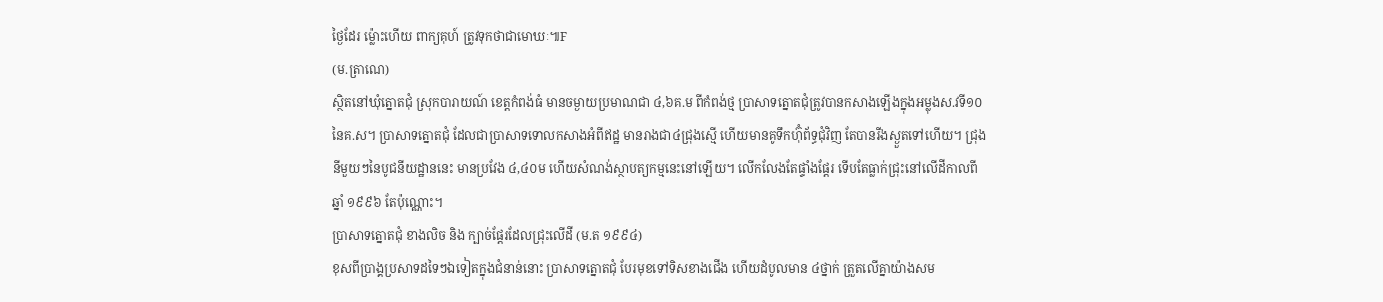ថ្ងៃដែរ ម្ល៉ោះហើយ ពាក្យគុហ៍ ត្រូវទុកថាជាមោឃៈ៕F
(ម.ត្រាណេ)
ស្ថិតនៅឃុំត្នោតជុំ ស្រុកបារាយណ៍ ខេត្តកំពង់ធំ មានចម្ងាយប្រមាណជា ៤,៦គ.ម ពីកំពង់ថ្ម ប្រាសាទត្នោតជុំត្រូវបានកសាងឡើងក្នុងអម្លុងស.វទី១០នៃគ.ស។ ប្រាសាទត្នោតជុំ ដែលជាប្រាសាទទោលកសាងអំពីឥដ្ឋ មានរាងជា៤ជ្រុងស្មើ ហើយមានគូទឹកហ៊ុំព័ទ្ធជុំវិញ តែបានរីងស្ងួតទៅហើយ។ ជ្រុងនីមួយៗនៃបូជនីយដ្ឋាននេះ មានប្រវែង ៤,៤០ម ហើយសំណង់ស្ថាបត្យកម្មនេះនៅឡើយ។ លើកលែងតែផ្ទាំងផ្តែរ ទើបតែធ្លាក់ជ្រុះនៅលើដីកាលពីឆ្នាំ ១៩៩៦ តែប៉ុណ្ណោះ។
ប្រាសាទត្នោតជុំ ខាងលិច និង ក្បាច់ផ្តែរដែលជ្រុះលើដី (ម.ត ១៩៩៤)
ខុសពីប្រាង្គប្រសាទដទៃៗឯទៀតក្នុងជំនាន់នោះ ប្រាសាទត្នោតជុំ បែរមុខទៅទិសខាងជើង ហើយដំបូលមាន ៤ថ្នាក់ ត្រួតលើគ្នាយ៉ាងសម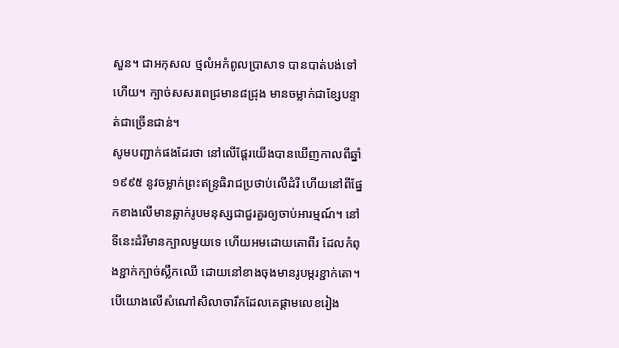សួន។ ជាអកុសល ថ្មលំអកំពូលប្រាសាទ បានបាត់បង់ទៅហើយ។ ក្បាច់សសរពេជ្រមាន៨ជ្រុង មានចម្លាក់ជាខ្សែបន្ទាត់ជាច្រើនជាន់។
សូមបញ្ជាក់ផងដែរថា នៅលើផ្តែរយើងបានឃើញកាលពីឆ្នាំ ១៩៩៥ នូវចម្លាក់ព្រះឥន្ទ្រធិរាជប្រថាប់លើដំរី ហើយនៅពីផ្នែកខាងលើមានឆ្លាក់រូបមនុស្សជាជួរគួរឲ្យចាប់អារម្មណ៍។ នៅទីនេះដំរីមានក្បាលមួយទេ ហើយអមដោយតោពីរ ដែលកំពុងខ្ជាក់ក្បាច់ស្លឹកឈើ ដោយនៅខាងចុងមានរូបម្ករខ្ជាក់តោ។ បើយោងលើសំណៅសិលាចារឹកដែលគេផ្តាមលេខរៀង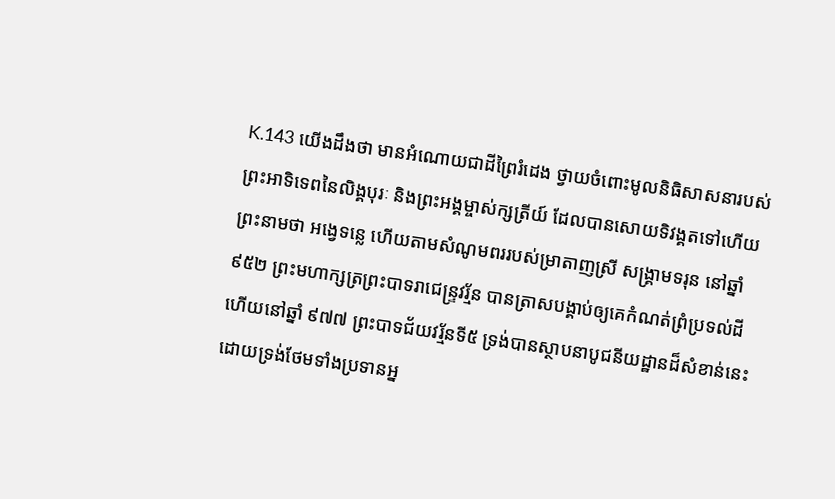K.143 យើងដឹងថា មានអំណោយជាដីព្រៃរំដេង ថ្វាយចំពោះមូលនិធិសាសនារបស់ព្រះអាទិទេពនៃលិង្គបុរៈ និងព្រះអង្គម្ចាស់ក្សត្រីយ៍ ដែលបានសោយទិវង្គតទៅហើយ ព្រះនាមថា អង្វេទន្លេ ហើយតាមសំណូមពររបស់ម្រាតាញស្រី សង្គ្រាមទរុន នៅឆ្នាំ ៩៥២ ព្រះមហាក្សត្រព្រះបាទរាជេន្ទ្រវរ្ម័ន បានត្រាសបង្គាប់ឲ្យគេកំណត់ព្រំប្រទល់ដី ហើយនៅឆ្នាំ ៩៧៧ ព្រះបាទជ័យវរ្ម័នទី៥ ទ្រង់បានស្ថាបនាបូជនីយដ្ឋានដ៏សំខាន់នេះ ដោយទ្រង់ថែមទាំងប្រទានអ្ន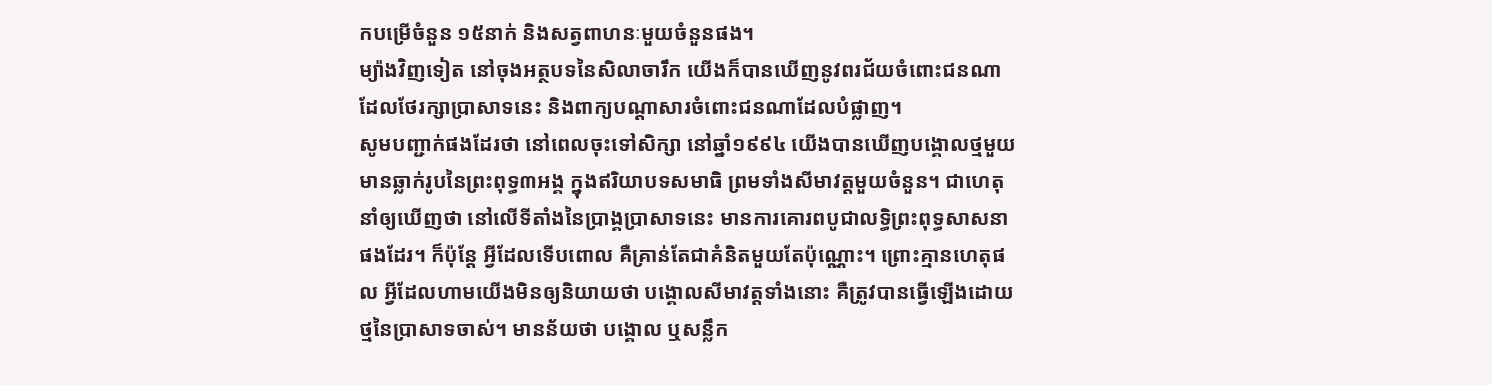កបម្រើចំនួន ១៥នាក់ និងសត្វពាហនៈមួយចំនួនផង។
ម្យ៉ាងវិញទៀត នៅចុងអត្ថបទនៃសិលាចារឹក យើងក៏បានឃើញនូវពរជ័យចំពោះជនណាដែលថែរក្សាប្រាសាទនេះ និងពាក្យបណ្តាសារចំពោះជនណាដែលបំផ្លាញ។
សូមបញ្ជាក់ផងដែរថា នៅពេលចុះទៅសិក្សា នៅឆ្នាំ១៩៩៤ យើងបានឃើញបង្គោលថ្មមួយមានឆ្លាក់រូបនៃព្រះពុទ្ធ៣អង្គ ក្នុងឥរិយាបទសមាធិ ព្រមទាំងសីមាវត្តមួយចំនួន។ ជាហេតុនាំឲ្យឃើញថា នៅលើទីតាំងនៃប្រាង្គប្រាសាទនេះ មានការគោរពបូជាលទ្ធិព្រះពុទ្ធសាសនាផងដែរ។ ក៏ប៉ុន្តែ អ្វីដែលទើបពោល គឺគ្រាន់តែជាគំនិតមួយតែប៉ុណ្ណោះ។ ព្រោះគ្មានហេតុផល អ្វីដែលហាមយើងមិនឲ្យនិយាយថា បង្គោលសីមាវត្តទាំងនោះ គឺត្រូវបានធ្វើឡើងដោយថ្មនៃប្រាសាទចាស់។ មានន័យថា បង្គោល ឬសន្លឹក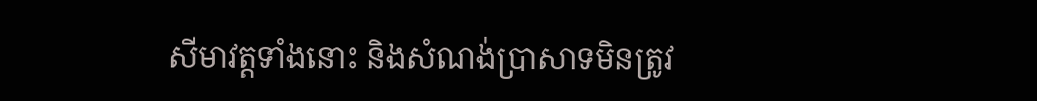សីមាវត្តទាំងនោះ និងសំណង់ប្រាសាទមិនត្រូវ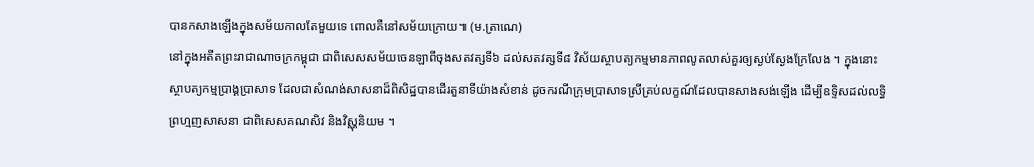បានកសាងឡើងក្នុងសម័យកាលតែមួយទេ ពោលគឺនៅសម័យក្រោយ៕ (ម.ត្រាណេ)
នៅក្នុងអតីតព្រះរាជាណាចក្រកម្ពុជា ជាពិសេសសម័យចេនឡាពីចុងសតវត្សទី៦ ដល់សតវត្សទី៨ វិស័យស្ថាបត្យកម្មមានភាពលូតលាស់គួរឲ្យស្ងប់ស្ងែងក្រែលែង ។ ក្នុងនោះស្ថាបត្យកម្មប្រាង្គប្រាសាទ ដែលជាសំណង់សាសនាដ៏ពិសិដ្ឋបានដើរតួនាទីយ៉ាងសំខាន់ ដូចករណីក្រុមប្រាសាទស្រីគ្រប់លក្ខណ៍ដែលបានសាងសង់ឡើង ដើម្បីឧទ្ទិសដល់លទ្ធិព្រហ្មញសាសនា ជាពិសេសគណសិវ និងវិស្ណុនិយម ។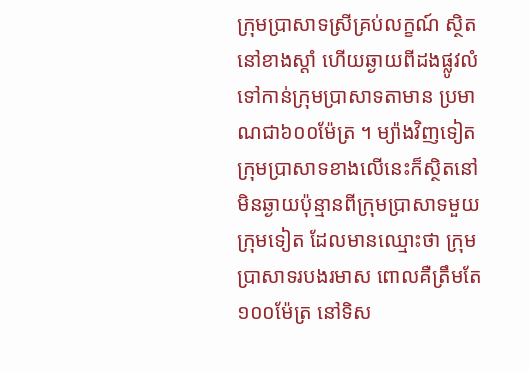ក្រុមប្រាសាទស្រីគ្រប់លក្ខណ៍ ស្ថិតនៅខាងស្តាំ ហើយឆ្ងាយពីដងផ្លូវលំ ទៅកាន់ក្រុមប្រាសាទតាមាន ប្រមាណជា៦០០ម៉ែត្រ ។ ម្យ៉ាងវិញទៀត ក្រុមប្រាសាទខាងលើនេះក៏ស្ថិតនៅមិនឆ្ងាយប៉ុន្មានពីក្រុមប្រាសាទមួយក្រុមទៀត ដែលមានឈ្មោះថា ក្រុមប្រាសាទរបងរមាស ពោលគឺត្រឹមតែ១០០ម៉ែត្រ នៅទិស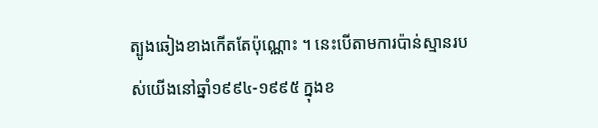ត្បូងឆៀងខាងកើតតែប៉ុណ្ណោះ ។ នេះបើតាមការប៉ាន់ស្មានរបស់យើងនៅឆ្នាំ១៩៩៤-១៩៩៥ ក្នុងខ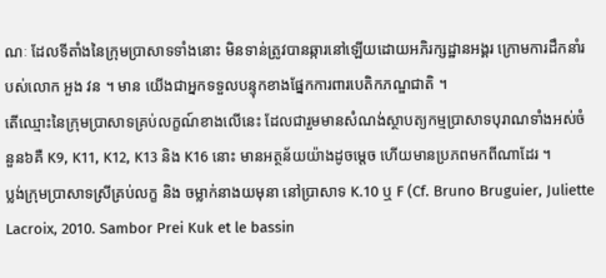ណៈ ដែលទីតាំងនៃក្រុមប្រាសាទទាំងនោះ មិនទាន់ត្រូវបានឆ្ការនៅឡើយដោយអភិរក្សដ្ឋានអង្គរ ក្រោមការដឹកនាំរបស់លោក អួង វន ។ មាន យើងជាអ្នកទទួលបន្ទុកខាងផ្នែកការពារបេតិកភណ្ឌជាតិ ។
តើឈ្មោះនៃក្រុមប្រាសាទគ្រប់លក្ខណ៍ខាងលើនេះ ដែលជារួមមានសំណង់ស្ថាបត្យកម្មប្រាសាទបុរាណទាំងអស់ចំនួន៦គឺ K9, K11, K12, K13 និង K16 នោះ មានអត្ថន័យយ៉ាងដូចម្តេច ហើយមានប្រភពមកពីណាដែរ ។
ប្លង់ក្រុមប្រាសាទស្រីគ្រប់លក្ខ និង ចម្លាក់នាងយមុនា នៅប្រាសាទ K.10 ឬ F (Cf. Bruno Bruguier, Juliette Lacroix, 2010. Sambor Prei Kuk et le bassin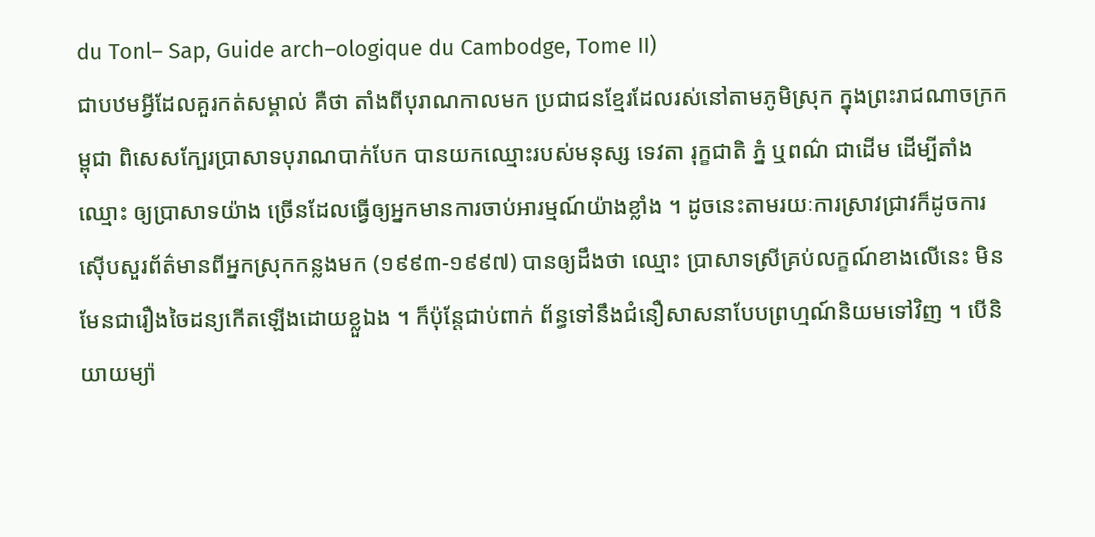du Tonl– Sap, Guide arch–ologique du Cambodge, Tome II)
ជាបឋមអ្វីដែលគួរកត់សម្គាល់ គឺថា តាំងពីបុរាណកាលមក ប្រជាជនខ្មែរដែលរស់នៅតាមភូមិស្រុក ក្នុងព្រះរាជណាចក្រកម្ពុជា ពិសេសក្បែរប្រាសាទបុរាណបាក់បែក បានយកឈ្មោះរបស់មនុស្ស ទេវតា រុក្ខជាតិ ភ្នំ ឬពណ៌ ជាដើម ដើម្បីតាំងឈ្មោះ ឲ្យប្រាសាទយ៉ាង ច្រើនដែលធ្វើឲ្យអ្នកមានការចាប់អារម្មណ៍យ៉ាងខ្លាំង ។ ដូចនេះតាមរយៈការស្រាវជ្រាវក៏ដូចការស៊ើបសួរព័ត៌មានពីអ្នកស្រុកកន្លងមក (១៩៩៣-១៩៩៧) បានឲ្យដឹងថា ឈ្មោះ ប្រាសាទស្រីគ្រប់លក្ខណ៍ខាងលើនេះ មិនមែនជារឿងចៃដន្យកើតឡើងដោយខ្លួឯង ។ ក៏ប៉ុន្តែជាប់ពាក់ ព័ន្ធទៅនឹងជំនឿសាសនាបែបព្រហ្មណ៍និយមទៅវិញ ។ បើនិយាយម្យ៉ា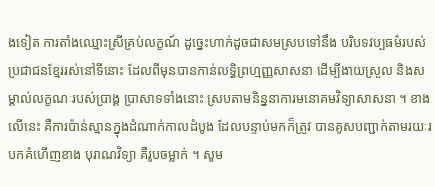ងទៀត ការតាំងឈ្មោះស្រីគ្រប់លក្ខណ៍ ដូច្នេះហាក់ដូចជាសមស្របទៅនឹង បរិបទវប្បធម៌របស់ប្រជាជនខ្មែររស់នៅទីនោះ ដែលពីមុនបានកាន់លទ្ធិព្រហ្មញ្ញសាសនា ដើម្បីងាយស្រួល និងសម្គាល់លក្ខណៈរបស់ប្រាង្គ ប្រាសាទទាំងនោះ ស្របតាមនិន្ននាការមនោគមវិទ្យាសាសនា ។ ខាងលើនេះ គឺការប៉ាន់ស្មានក្នុងដំណាក់កាលដំបូង ដែលបន្ទាប់មកក៏ត្រូវ បានគូសបញ្ជាក់តាមរយៈរបកគំហើញខាង បុរាណវិទ្យា គឺរូបចម្លាក់ ។ សូម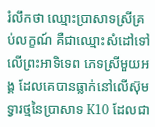រំលឹកថា ឈ្មោះប្រាសាទស្រីគ្រប់លក្ខណ៍ គឺជាឈ្មោះសំដៅទៅ លើព្រះអាទិទេព ភេទស្រីមួយអង្គ ដែលគេបានធ្លាក់នៅលើស៊ុមទ្វារថ្មនៃប្រាសាទ K10 ដែលជា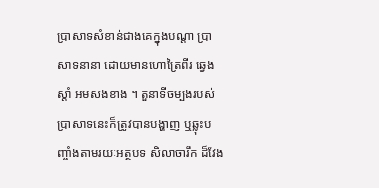ប្រាសាទសំខាន់ជាងគេក្នុងបណ្តា ប្រាសាទនានា ដោយមានហោត្រៃពីរ ឆ្វេង ស្តាំ អមសងខាង ។ តួនាទីចម្បងរបស់ប្រាសាទនេះក៏ត្រូវបានបង្ហាញ ឬឆ្លុះបញ្ចាំងតាមរយៈអត្ថបទ សិលាចារឹក ដ៏វែង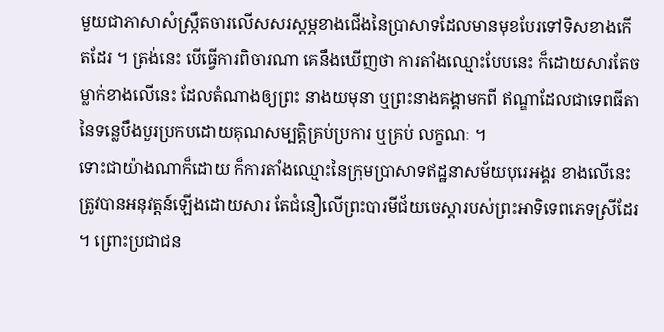មួយជាភាសាសំស្ក្រឹតចារលើសសរស្តម្ភខាងជើងនៃប្រាសាទដែលមានមុខបែរទៅទិសខាងកើតដែរ ។ ត្រង់នេះ បើធ្វើការពិចារណា គេនឹងឃើញថា ការតាំងឈ្មោះបែបនេះ ក៏ដោយសារតែចម្លាក់ខាងលើនេះ ដែលតំណាងឲ្យព្រះ នាងយមុនា ឬព្រះនាងគង្គាមកពី ឥណ្ឌាដែលជាទេពធីតានៃទន្លេបឹងបួរប្រកបដោយគុណសម្បត្តិគ្រប់ប្រការ ឬគ្រប់ លក្ខណៈ ។
ទោះជាយ៉ាងណាក៏ដោយ ក៏ការតាំងឈ្មោះនៃក្រុមប្រាសាទឥដ្ឋនាសម័យបុរេអង្គរ ខាងលើនេះ ត្រូវបានអនុវត្តន៍ឡើងដោយសារ តែជំនឿលើព្រះបារមីជ័យចេស្តារបស់ព្រះអាទិទេពភេទស្រីដែរ ។ ព្រោះប្រជាជន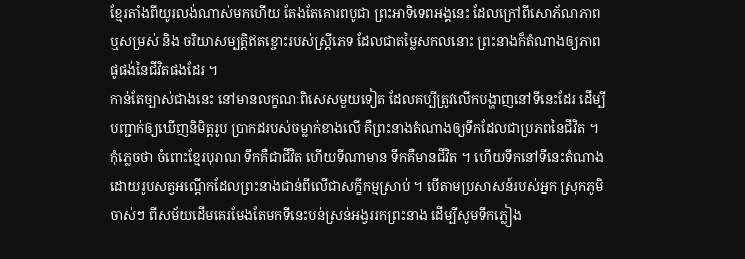ខ្មែរតាំងពីយូរលង់ណាស់មកហើយ តែងតែគោរពបូជា ព្រះអាទិទេពអង្គនេះ ដែលក្រៅពីសោភ័ណភាព ឬសម្រស់ និង ចរិយាសម្បត្តិឥតខ្ចោះរបស់ស្ត្រីភេទ ដែលជាតម្លៃសកលនោះ ព្រះនាងក៏តំណាងឲ្យភាពផូផង់នៃជីវិតផងដែរ ។
កាន់តែច្បាស់ជាងនេះ នៅមានលក្ខណៈពិសេសមួយទៀត ដែលគប្បីត្រូវលើកបង្ហាញនៅទីនេះដែរ ដើម្បីបញ្ជាក់ឲ្យឃើញនិមិត្តរូប ប្រាកដរបស់ចម្លាក់ខាងលើ គឺព្រះនាងតំណាងឲ្យទឹកដែលជាប្រភពនៃជីវិត ។ កុំភ្លេចថា ចំពោះខ្មែរបុរាណ ទឹកគឺជាជីវិត ហើយទីណាមាន ទឹកគឺមានជីវិត ។ ហើយទឹកនៅទីនេះតំណាងដោយរូបសត្វអណ្តើកដែលព្រះនាងជាន់ពីលើជាសក្ខីកម្មស្រាប់ ។ បើតាមប្រសាសន៍របស់អ្នក ស្រុកភូមិចាស់ៗ ពីសម័យដើមគេរមែងតែមកទីនេះបន់ស្រន់អង្វររកព្រះនាង ដើម្បីសូមទឹកភ្លៀង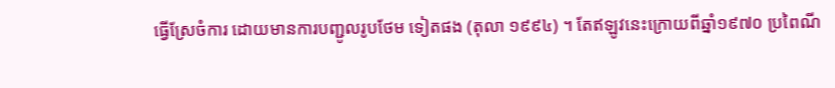ធ្វើស្រែចំការ ដោយមានការបញ្ជូលរូបថែម ទៀតផង (តុលា ១៩៩៤) ។ តែឥឡូវនេះក្រោយពីឆ្នាំ១៩៧០ ប្រពៃណី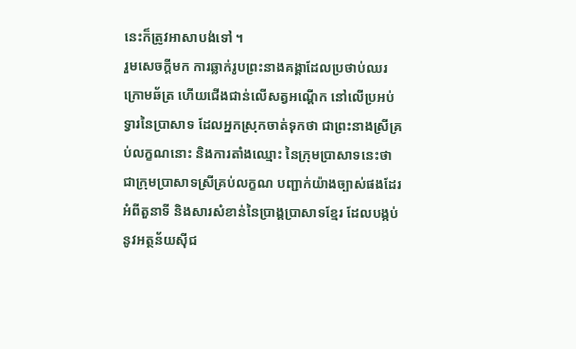នេះក៏ត្រូវអាសាបង់ទៅ ។
រួមសេចក្តីមក ការឆ្លាក់រូបព្រះនាងគង្គាដែលប្រថាប់ឈរក្រោមឆ័ត្រ ហើយជើងជាន់លើសត្វអណ្តើក នៅលើប្រអប់ទ្វារនៃប្រាសាទ ដែលអ្នកស្រុកចាត់ទុកថា ជាព្រះនាងស្រីគ្រប់លក្ខណនោះ និងការតាំងឈ្មោះ នៃក្រុមប្រាសាទនេះថា ជាក្រុមប្រាសាទស្រីគ្រប់លក្ខណ បញ្ជាក់យ៉ាងច្បាស់ផងដែរអំពីតួនាទី និងសារសំខាន់នៃប្រាង្គប្រាសាទខ្មែរ ដែលបង្កប់នូវអត្ថន័យស៊ីជ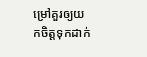ម្រៅគួរឲ្យយកចិត្តទុកដាក់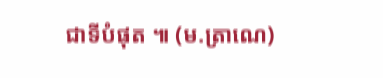ជាទីបំផុត ៕ (ម.ត្រាណេ)